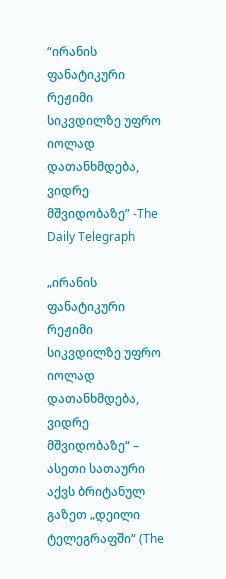“ირანის ფანატიკური რეჟიმი სიკვდილზე უფრო იოლად დათანხმდება, ვიდრე მშვიდობაზე” -The Daily Telegraph

„ირანის ფანატიკური რეჟიმი სიკვდილზე უფრო იოლად დათანხმდება, ვიდრე მშვიდობაზე“ – ასეთი სათაური აქვს ბრიტანულ გაზეთ „დეილი ტელეგრაფში“ (The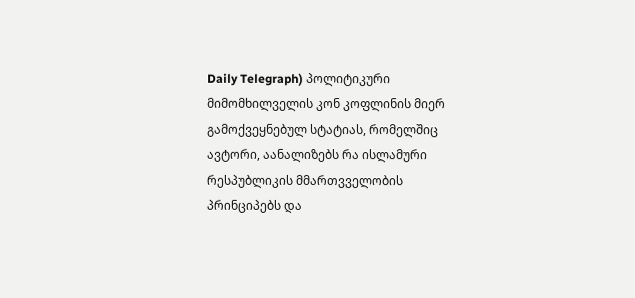Daily Telegraph) პოლიტიკური მიმომხილველის კონ კოფლინის მიერ გამოქვეყნებულ სტატიას, რომელშიც ავტორი, აანალიზებს რა ისლამური რესპუბლიკის მმართვველობის პრინციპებს და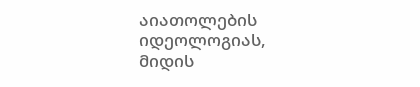აიათოლების იდეოლოგიას, მიდის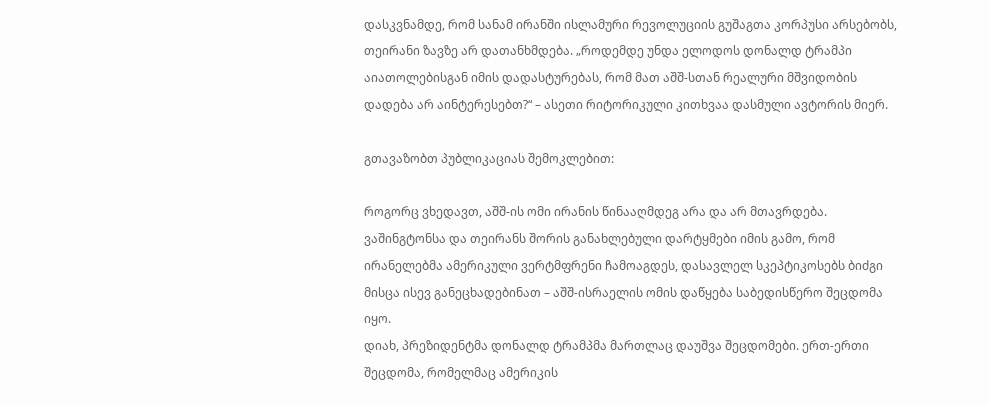დასკვნამდე, რომ სანამ ირანში ისლამური რევოლუციის გუშაგთა კორპუსი არსებობს, თეირანი ზავზე არ დათანხმდება. „როდემდე უნდა ელოდოს დონალდ ტრამპი აიათოლებისგან იმის დადასტურებას, რომ მათ აშშ-სთან რეალური მშვიდობის დადება არ აინტერესებთ?“ – ასეთი რიტორიკული კითხვაა დასმული ავტორის მიერ.

გთავაზობთ პუბლიკაციას შემოკლებით:

როგორც ვხედავთ, აშშ-ის ომი ირანის წინააღმდეგ არა და არ მთავრდება. ვაშინგტონსა და თეირანს შორის განახლებული დარტყმები იმის გამო, რომ ირანელებმა ამერიკული ვერტმფრენი ჩამოაგდეს, დასავლელ სკეპტიკოსებს ბიძგი მისცა ისევ განეცხადებინათ – აშშ-ისრაელის ომის დაწყება საბედისწერო შეცდომა იყო.
დიახ, პრეზიდენტმა დონალდ ტრამპმა მართლაც დაუშვა შეცდომები. ერთ-ერთი შეცდომა, რომელმაც ამერიკის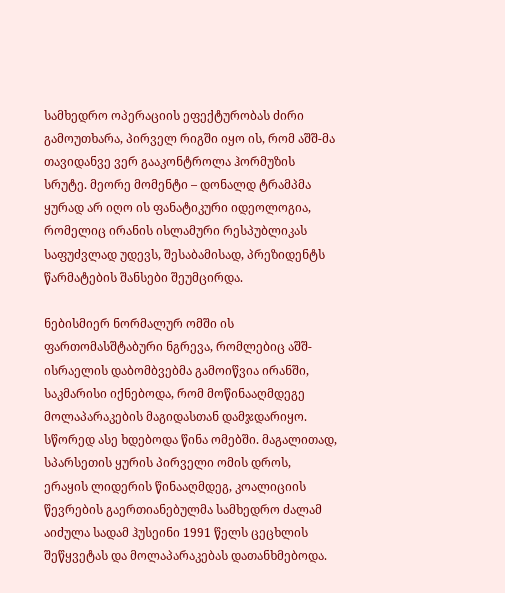სამხედრო ოპერაციის ეფექტურობას ძირი გამოუთხარა, პირველ რიგში იყო ის, რომ აშშ-მა თავიდანვე ვერ გააკონტროლა ჰორმუზის სრუტე. მეორე მომენტი – დონალდ ტრამპმა ყურად არ იღო ის ფანატიკური იდეოლოგია, რომელიც ირანის ისლამური რესპუბლიკას საფუძვლად უდევს, შესაბამისად, პრეზიდენტს წარმატების შანსები შეუმცირდა.

ნებისმიერ ნორმალურ ომში ის ფართომასშტაბური ნგრევა, რომლებიც აშშ-ისრაელის დაბომბვებმა გამოიწვია ირანში, საკმარისი იქნებოდა, რომ მოწინააღმდეგე მოლაპარაკების მაგიდასთან დამჯდარიყო. სწორედ ასე ხდებოდა წინა ომებში. მაგალითად, სპარსეთის ყურის პირველი ომის დროს, ერაყის ლიდერის წინააღმდეგ, კოალიციის წევრების გაერთიანებულმა სამხედრო ძალამ აიძულა სადამ ჰუსეინი 1991 წელს ცეცხლის შეწყვეტას და მოლაპარაკებას დათანხმებოდა.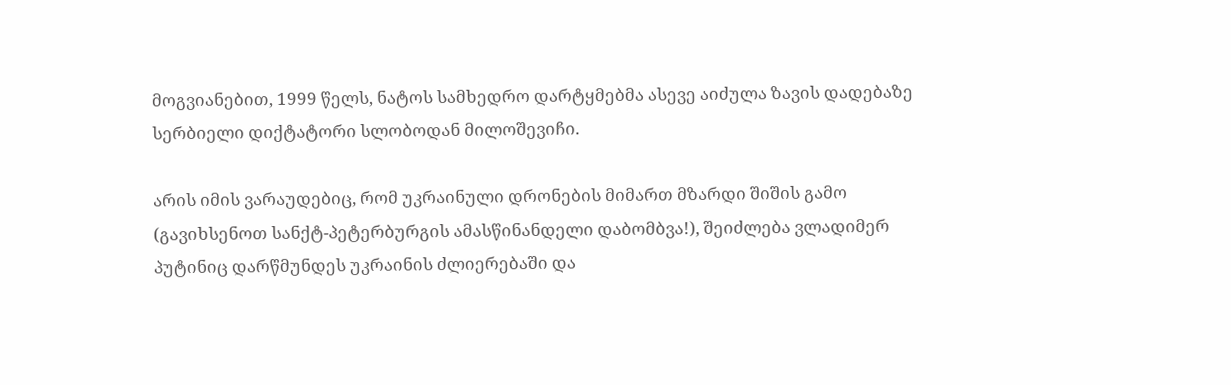მოგვიანებით, 1999 წელს, ნატოს სამხედრო დარტყმებმა ასევე აიძულა ზავის დადებაზე სერბიელი დიქტატორი სლობოდან მილოშევიჩი.

არის იმის ვარაუდებიც, რომ უკრაინული დრონების მიმართ მზარდი შიშის გამო (გავიხსენოთ სანქტ-პეტერბურგის ამასწინანდელი დაბომბვა!), შეიძლება ვლადიმერ პუტინიც დარწმუნდეს უკრაინის ძლიერებაში და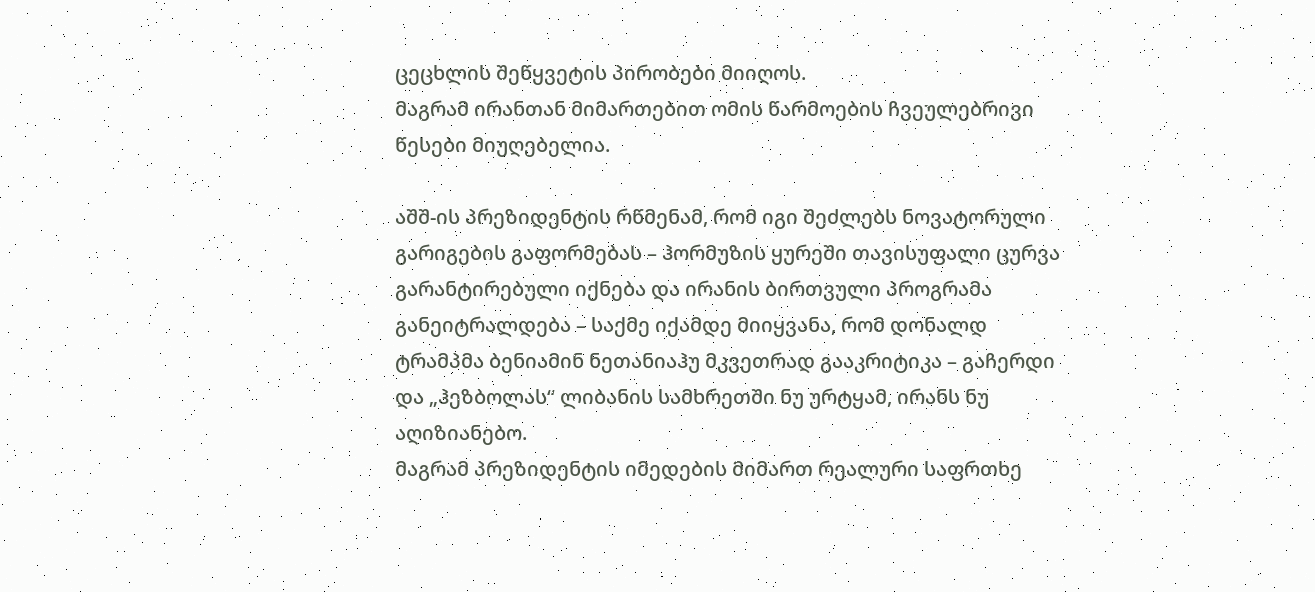ცეცხლის შეწყვეტის პირობები მიიღოს.
მაგრამ ირანთან მიმართებით ომის წარმოების ჩვეულებრივი წესები მიუღებელია.

აშშ-ის პრეზიდენტის რწმენამ, რომ იგი შეძლებს ნოვატორული გარიგების გაფორმებას – ჰორმუზის ყურეში თავისუფალი ცურვა გარანტირებული იქნება და ირანის ბირთვული პროგრამა განეიტრალდება – საქმე იქამდე მიიყვანა, რომ დონალდ ტრამპმა ბენიამინ ნეთანიაჰუ მკვეთრად გააკრიტიკა – გაჩერდი და „ჰეზბოლას“ ლიბანის სამხრეთში ნუ ურტყამ, ირანს ნუ აღიზიანებო.
მაგრამ პრეზიდენტის იმედების მიმართ რეალური საფრთხე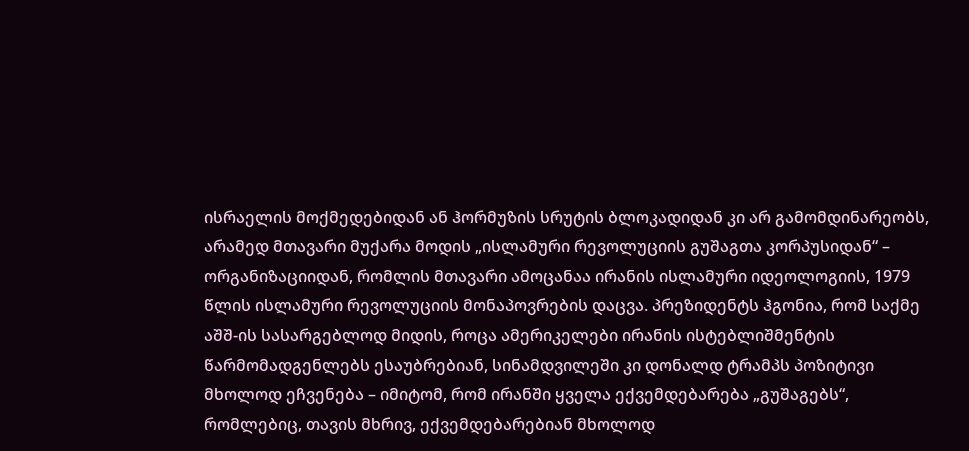ისრაელის მოქმედებიდან ან ჰორმუზის სრუტის ბლოკადიდან კი არ გამომდინარეობს, არამედ მთავარი მუქარა მოდის „ისლამური რევოლუციის გუშაგთა კორპუსიდან“ – ორგანიზაციიდან, რომლის მთავარი ამოცანაა ირანის ისლამური იდეოლოგიის, 1979 წლის ისლამური რევოლუციის მონაპოვრების დაცვა. პრეზიდენტს ჰგონია, რომ საქმე აშშ-ის სასარგებლოდ მიდის, როცა ამერიკელები ირანის ისტებლიშმენტის წარმომადგენლებს ესაუბრებიან, სინამდვილეში კი დონალდ ტრამპს პოზიტივი მხოლოდ ეჩვენება – იმიტომ, რომ ირანში ყველა ექვემდებარება „გუშაგებს“, რომლებიც, თავის მხრივ, ექვემდებარებიან მხოლოდ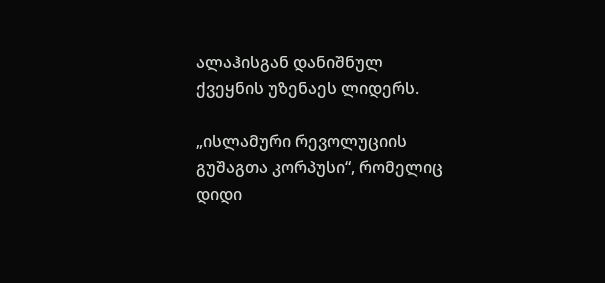ალაჰისგან დანიშნულ ქვეყნის უზენაეს ლიდერს.

„ისლამური რევოლუციის გუშაგთა კორპუსი“, რომელიც დიდი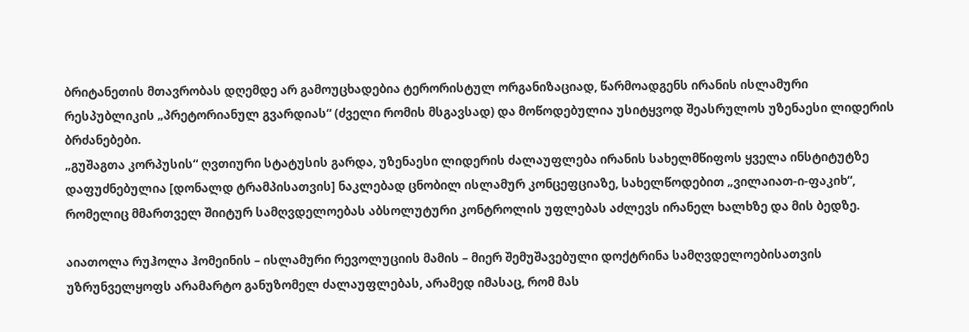ბრიტანეთის მთავრობას დღემდე არ გამოუცხადებია ტერორისტულ ორგანიზაციად, წარმოადგენს ირანის ისლამური რესპუბლიკის „პრეტორიანულ გვარდიას“ (ძველი რომის მსგავსად) და მოწოდებულია უსიტყვოდ შეასრულოს უზენაესი ლიდერის ბრძანებები.
„გუშაგთა კორპუსის“ ღვთიური სტატუსის გარდა, უზენაესი ლიდერის ძალაუფლება ირანის სახელმწიფოს ყველა ინსტიტუტზე დაფუძნებულია [დონალდ ტრამპისათვის] ნაკლებად ცნობილ ისლამურ კონცეფციაზე, სახელწოდებით „ვილაიათ-ი-ფაკიხ“, რომელიც მმართველ შიიტურ სამღვდელოებას აბსოლუტური კონტროლის უფლებას აძლევს ირანელ ხალხზე და მის ბედზე.

აიათოლა რუჰოლა ჰომეინის – ისლამური რევოლუციის მამის – მიერ შემუშავებული დოქტრინა სამღვდელოებისათვის უზრუნველყოფს არამარტო განუზომელ ძალაუფლებას, არამედ იმასაც, რომ მას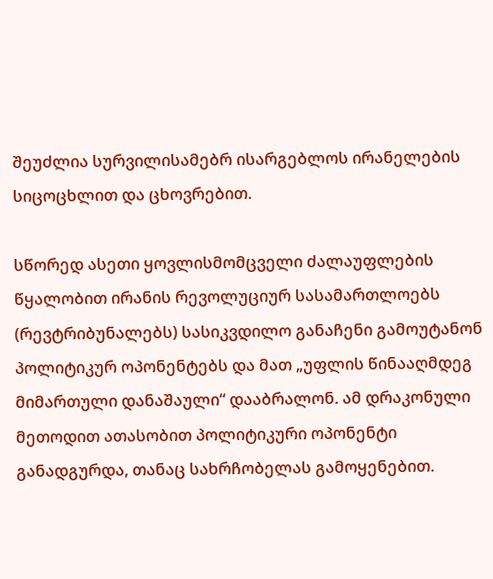შეუძლია სურვილისამებრ ისარგებლოს ირანელების სიცოცხლით და ცხოვრებით.

სწორედ ასეთი ყოვლისმომცველი ძალაუფლების წყალობით ირანის რევოლუციურ სასამართლოებს (რევტრიბუნალებს) სასიკვდილო განაჩენი გამოუტანონ პოლიტიკურ ოპონენტებს და მათ „უფლის წინააღმდეგ მიმართული დანაშაული“ დააბრალონ. ამ დრაკონული მეთოდით ათასობით პოლიტიკური ოპონენტი განადგურდა, თანაც სახრჩობელას გამოყენებით.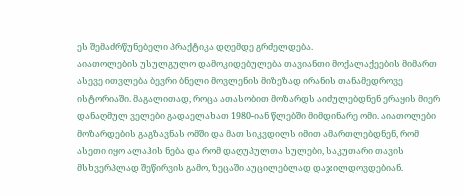ეს შემაძრწუნებელი პრაქტიკა დღემდე გრძელდება.
აიათოლების უსულგულო დამოკიდებულება თავიანთი მოქალაქეების მიმართ ასევე ითვლება ბევრი ბნელი მოვლენის მიზეზად ირანის თანამედროვე ისტორიაში. მაგალითად, როცა ათასობით მოზარდს აიძულებდნენ ერაყის მიერ დანაღმულ ველები გადაელახათ 1980-იან წლებში მიმდინარე ომი. აიათოლები მოზარდების გაგზავნას ომში და მათ სიკვდილს იმით ამართლებდნენ, რომ ასეთი იყო ალაჰის ნება და რომ დაღუპულთა სულები, საკუთარი თავის მსხვერპლად შეწირვის გამო, ზეცაში აუცილებლად დაჯილდოვდებიან.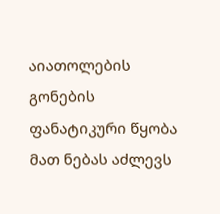აიათოლების გონების ფანატიკური წყობა მათ ნებას აძლევს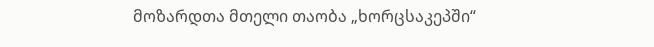მოზარდთა მთელი თაობა „ხორცსაკეპში“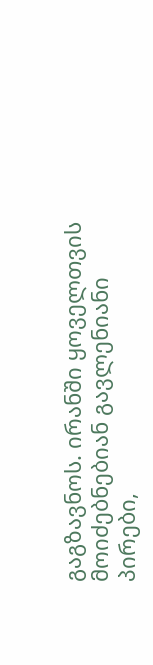გაგზავნოს. ირანში ყოველთვის მოიძებნებიან გავლენიანი პირები,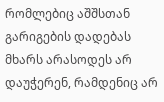რომლებიც აშშსთან გარიგების დადებას მხარს არასოდეს არ დაუჭერენ, რამდენიც არ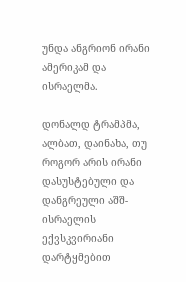უნდა ანგრიონ ირანი ამერიკამ და ისრაელმა.

დონალდ ტრამპმა, ალბათ, დაინახა, თუ როგორ არის ირანი დასუსტებული და დანგრეული აშშ-ისრაელის ექვსკვირიანი დარტყმებით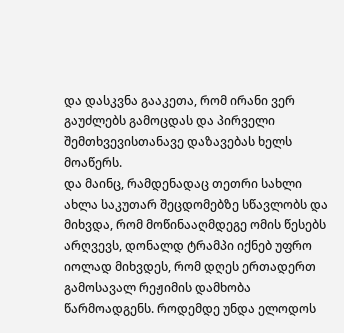და დასკვნა გააკეთა, რომ ირანი ვერ გაუძლებს გამოცდას და პირველი შემთხვევისთანავე დაზავებას ხელს მოაწერს.
და მაინც, რამდენადაც თეთრი სახლი ახლა საკუთარ შეცდომებზე სწავლობს და მიხვდა, რომ მოწინააღმდეგე ომის წესებს არღვევს, დონალდ ტრამპი იქნებ უფრო იოლად მიხვდეს, რომ დღეს ერთადერთ გამოსავალ რეჟიმის დამხობა წარმოადგენს. როდემდე უნდა ელოდოს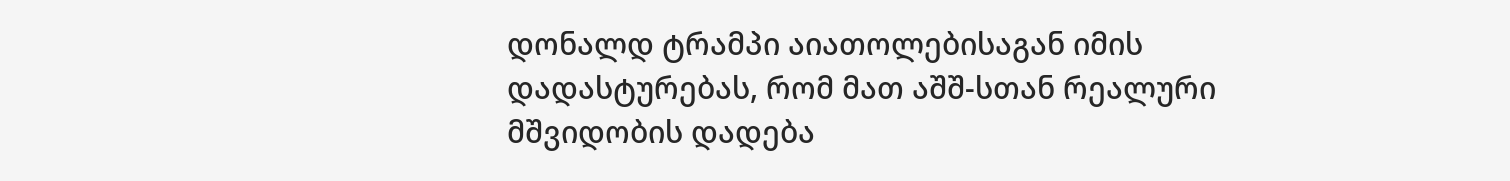დონალდ ტრამპი აიათოლებისაგან იმის დადასტურებას, რომ მათ აშშ-სთან რეალური მშვიდობის დადება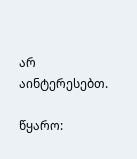არ აინტერესებთ.

წყარო: